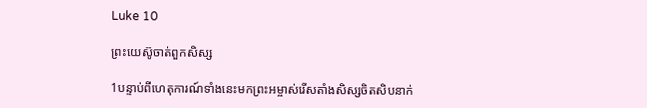Luke 10

ព្រះយេស៊ូចាត់ពួកសិស្ស

1បន្ទាប់ពីហេតុការណ៍ទាំងនេះមកព្រះអម្ចាស់រើសតាំងសិស្សចិតសិបនាក់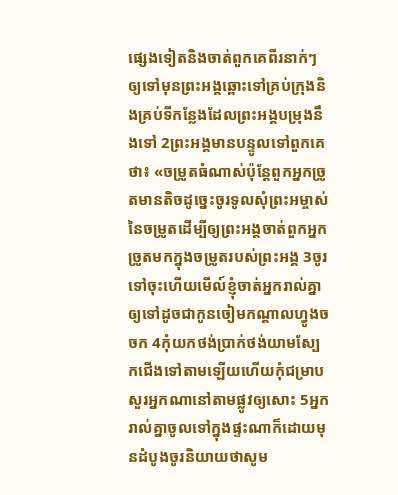ផ្សេងទៀតនិងចាត់ពួកគេពីរនាក់ៗឲ្យទៅមុនព្រះអង្គឆ្ពោះទៅគ្រប់ក្រុងនិងគ្រប់ទីកន្លែងដែលព្រះអង្គបម្រុងនឹងទៅ 2ព្រះអង្គមានបន្ទូលទៅពួកគេថា៖ «ចម្រូតធំណាស់ប៉ុន្ដែពួកអ្នកច្រូតមានតិចដូច្នេះចូរទូលសុំព្រះអម្ចាស់នៃចម្រូតដើម្បីឲ្យព្រះអង្គចាត់ពួកអ្នកច្រូតមកក្នុងចម្រូតរបស់ព្រះអង្គ 3ចូរទៅចុះហើយមើល៍ខ្ញុំចាត់អ្នករាល់គ្នាឲ្យទៅដូចជាកូនចៀមកណ្ដាលហ្វូងចចក 4កុំយកថង់ប្រាក់ថង់យាមស្បែកជើងទៅតាមឡើយហើយកុំជម្រាបសួរអ្នកណានៅតាមផ្លូវឲ្យសោះ 5អ្នករាល់គ្នាចូលទៅក្នុងផ្ទះណាក៏ដោយមុនដំបូងចូរនិយាយថាសូម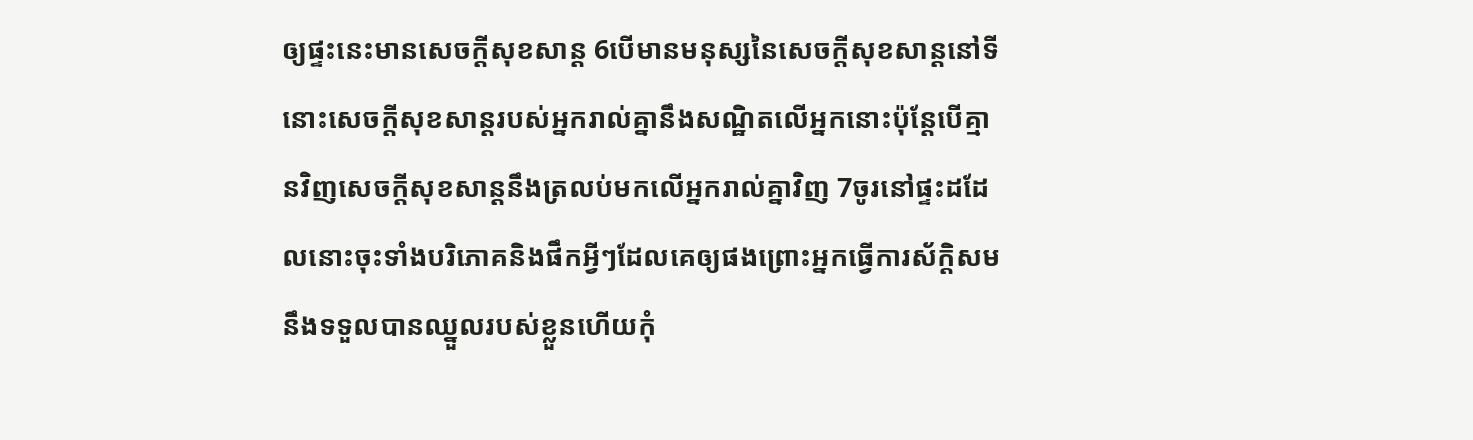ឲ្យផ្ទះនេះមានសេចក្ដីសុខសាន្ដ 6បើមានមនុស្សនៃសេចក្ដីសុខសាន្ដនៅទីនោះសេចក្ដីសុខសាន្ដរបស់អ្នករាល់គ្នានឹងសណ្ឋិតលើអ្នកនោះប៉ុន្ដែបើគ្មានវិញសេចក្ដីសុខសាន្ដនឹងត្រលប់មកលើអ្នករាល់គ្នាវិញ 7ចូរនៅផ្ទះដដែលនោះចុះទាំងបរិភោគនិងផឹកអ្វីៗដែលគេឲ្យផងព្រោះអ្នកធ្វើការស័ក្តិសមនឹងទទួលបានឈ្នួលរបស់ខ្លួនហើយកុំ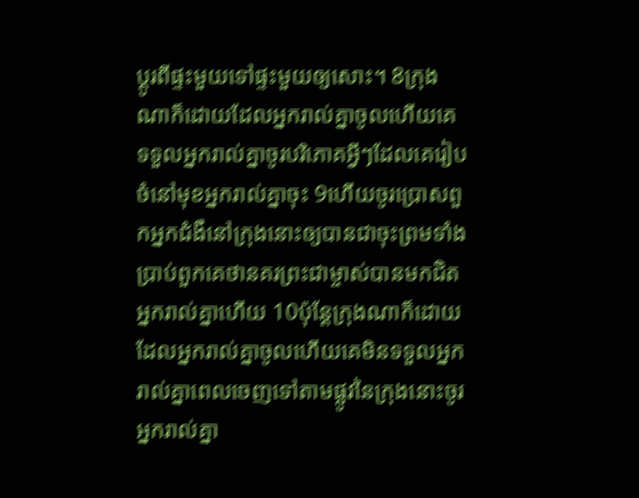ប្ដូរពីផ្ទះមួយទៅផ្ទះមួយឲ្យសោះ។ 8ក្រុងណាក៏ដោយដែលអ្នករាល់គ្នាចូលហើយគេទទួលអ្នករាល់គ្នាចូរបរិភោគអ្វីៗដែលគេរៀបចំនៅមុខអ្នករាល់គ្នាចុះ 9ហើយចូរប្រោសពួកអ្នកជំងឺនៅក្រុងនោះឲ្យបានជាចុះព្រមទាំងប្រាប់ពួកគេថានគរព្រះជាម្ចាស់បានមកជិតអ្នករាល់គ្នាហើយ 10ប៉ុន្ដែក្រុងណាក៏ដោយដែលអ្នករាល់គ្នាចូលហើយគេមិនទទួលអ្នករាល់គ្នាពេលចេញទៅតាមផ្លូវនៃក្រុងនោះចូរអ្នករាល់គ្នា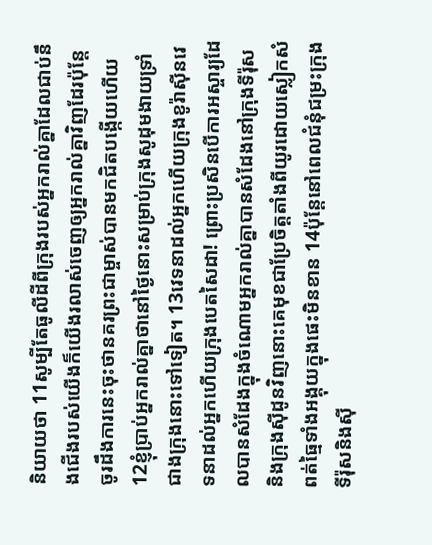និយាយថា 11សូម្បីតែធូលីដីពីក្រុងរបស់អ្នករាល់គ្នាដែលជាប់នឹងជើងរបស់យើងក៏យើងរលាស់ចេញឲ្យអ្នករាល់គ្នាវិញដែរប៉ុន្ដែចូរដឹងការនេះចុះថានគរព្រះជាម្ចាស់បានមកជិតបង្កើយហើយ 12ខ្ញុំប្រាប់អ្នករាល់គ្នាថានៅថ្ងៃនោះសម្រាប់ក្រុងសូដុមងាយទ្រាំជាងក្រុងនោះទៅទៀត។ 13វេទនាដល់អ្នកហើយក្រុងខូរ៉ាស៊ីនវេទនាដល់អ្នកហើយក្រុងបេតសៃដា! ព្រោះប្រសិនបើការអស្ចារ្យដែលបានសំដែងក្នុងចំណោមអ្នករាល់គ្នាបានសំដែងនៅក្រុងទីរ៉ុសនិងក្រុងស៊ីដូនវិញនោះគេមុខជាប្រែចិត្ដតាំងពីយូរដោយស្លៀកសំពត់ធ្មៃទាំងអង្គុយក្នុងផេះមិនខាន 14ប៉ុន្ដែនៅពេលជំនុំជម្រះក្រុងទីរ៉ុសនិងស៊ី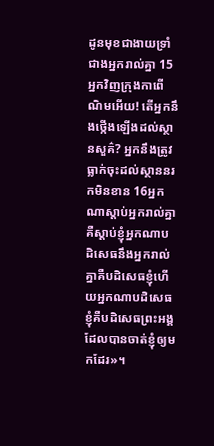ដូនមុខជាងាយទ្រាំជាងអ្នករាល់គ្នា 15អ្នកវិញក្រុងកាពើណិមអើយ! តើអ្នកនឹងថ្កើងឡើងដល់ស្ថានសួគ៌? អ្នកនឹងត្រូវធ្លាក់ចុះដល់ស្ថាននរកមិនខាន 16អ្នកណាស្ដាប់អ្នករាល់គ្នាគឺស្ដាប់ខ្ញុំអ្នកណាបដិសេធនឹងអ្នករាល់គ្នាគឺបដិសេធខ្ញុំហើយអ្នកណាបដិសេធខ្ញុំគឺបដិសេធព្រះអង្គដែលបានចាត់ខ្ញុំឲ្យមកដែរ»។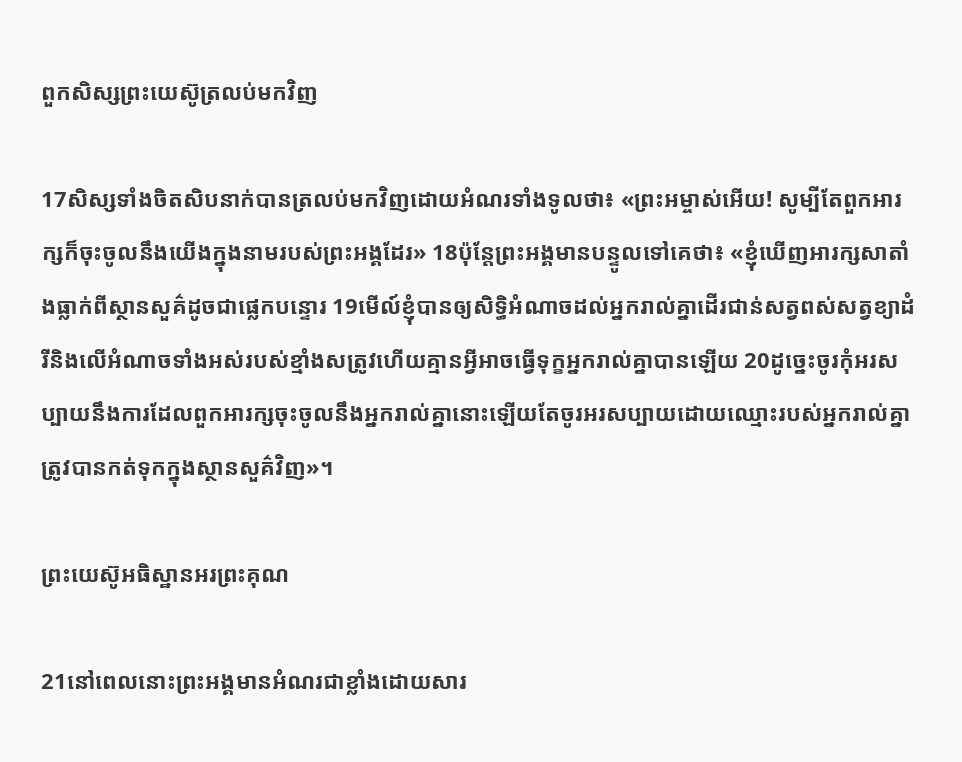ពួកសិស្សព្រះយេស៊ូត្រលប់មកវិញ

17សិស្សទាំងចិតសិបនាក់បានត្រលប់មកវិញដោយអំណរទាំងទូលថា៖ «ព្រះអម្ចាស់អើយ! សូម្បីតែពួកអារក្សក៏ចុះចូលនឹងយើងក្នុងនាមរបស់ព្រះអង្គដែរ» 18ប៉ុន្ដែព្រះអង្គមានបន្ទូលទៅគេថា៖ «ខ្ញុំឃើញអារក្សសាតាំងធ្លាក់ពីស្ថានសួគ៌ដូចជាផ្លេកបន្ទោរ 19មើល៍ខ្ញុំបានឲ្យសិទ្ធិអំណាចដល់អ្នករាល់គ្នាដើរជាន់សត្វពស់សត្វខ្យាដំរីនិងលើអំណាចទាំងអស់របស់ខ្មាំងសត្រូវហើយគ្មានអ្វីអាចធ្វើទុក្ខអ្នករាល់គ្នាបានឡើយ 20ដូច្នេះចូរកុំអរសប្បាយនឹងការដែលពួកអារក្សចុះចូលនឹងអ្នករាល់គ្នានោះឡើយតែចូរអរសប្បាយដោយឈ្មោះរបស់អ្នករាល់គ្នាត្រូវបានកត់ទុកក្នុងស្ថានសួគ៌វិញ»។

ព្រះយេស៊ូអធិស្ឋានអរព្រះគុណ

21នៅពេលនោះព្រះអង្គមានអំណរជាខ្លាំងដោយសារ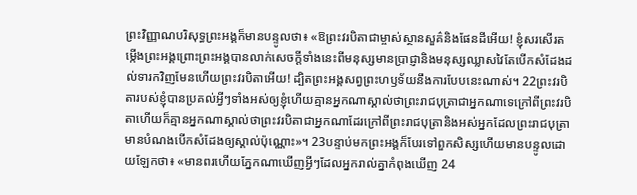ព្រះវិញ្ញាណបរិសុទ្ធព្រះអង្គក៏មានបន្ទូលថា៖ «ឱព្រះវរបិតាជាម្ចាស់ស្ថានសួគ៌និងផែនដីអើយ! ខ្ញុំសរសើរតម្កើងព្រះអង្គព្រោះព្រះអង្គបានលាក់សេចក្ដីទាំងនេះពីមនុស្សមានប្រាជ្ញានិងមនុស្សឈ្លាសវៃតែបើកសំដែងដល់ទារកវិញមែនហើយព្រះវរបិតាអើយ! ដ្បិតព្រះអង្គសព្វព្រះហឫទ័យនឹងការបែបនេះណាស់។ 22ព្រះវរបិតារបស់ខ្ញុំបានប្រគល់អ្វីៗទាំងអស់ឲ្យខ្ញុំហើយគ្មានអ្នកណាស្គាល់ថាព្រះរាជបុត្រាជាអ្នកណាទេក្រៅពីព្រះវរបិតាហើយក៏គ្មានអ្នកណាស្គាល់ថាព្រះវរបិតាជាអ្នកណាដែរក្រៅពីព្រះរាជបុត្រានិងអស់អ្នកដែលព្រះរាជបុត្រាមានបំណងបើកសំដែងឲ្យស្គាល់ប៉ុណ្ណោះ»។ 23បន្ទាប់មកព្រះអង្គក៏បែរទៅពួកសិស្សហើយមានបន្ទូលដោយឡែកថា៖ «មានពរហើយភ្នែកណាឃើញអ្វីៗដែលអ្នករាល់គ្នាកំពុងឃើញ 24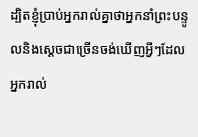ដ្បិតខ្ញុំប្រាប់អ្នករាល់គ្នាថាអ្នកនាំព្រះបន្ទូលនិងស្ដេចជាច្រើនចង់ឃើញអ្វីៗដែលអ្នករាល់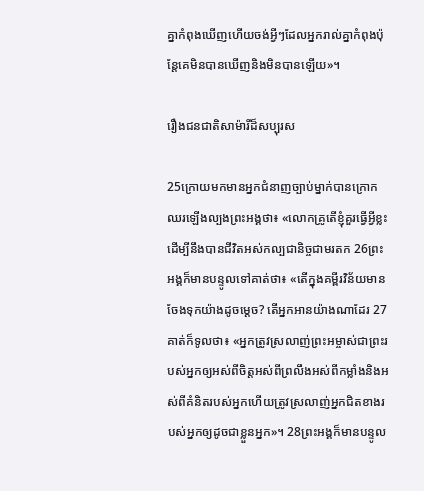គ្នាកំពុងឃើញហើយចង់អ្វីៗដែលអ្នករាល់គ្នាកំពុងប៉ុន្ដែគេមិនបានឃើញនិងមិនបានឡើយ»។

រឿងជនជាតិសាម៉ារីដ៏សប្បុរស

25ក្រោយមកមានអ្នកជំនាញច្បាប់ម្នាក់បានក្រោកឈរឡើងល្បងព្រះអង្គថា៖ «លោកគ្រូតើខ្ញុំគួរធ្វើអ្វីខ្លះដើម្បីនឹងបានជីវិតអស់កល្បជានិច្ចជាមរតក 26ព្រះអង្គក៏មានបន្ទូលទៅគាត់ថា៖ «តើក្នុងគម្ពីរវិន័យមានចែងទុកយ៉ាងដូចម្ដេច? តើអ្នកអានយ៉ាងណាដែរ 27គាត់ក៏ទូលថា៖ «អ្នកត្រូវស្រលាញ់ព្រះអម្ចាស់ជាព្រះរបស់អ្នកឲ្យអស់ពីចិត្ដអស់ពីព្រលឹងអស់ពីកម្លាំងនិងអស់ពីគំនិតរបស់អ្នកហើយត្រូវស្រលាញ់អ្នកជិតខាងរបស់អ្នកឲ្យដូចជាខ្លួនអ្នក»។ 28ព្រះអង្គក៏មានបន្ទូល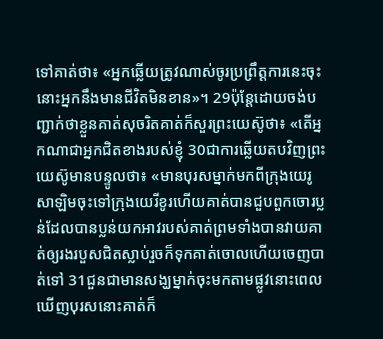ទៅគាត់ថា៖ «អ្នកឆ្លើយត្រូវណាស់ចូរប្រព្រឹត្ដការនេះចុះនោះអ្នកនឹងមានជីវិតមិនខាន»។ 29ប៉ុន្ដែដោយចង់បញ្ជាក់ថាខ្លួនគាត់សុចរិតគាត់ក៏សួរព្រះយេស៊ូថា៖ «តើអ្នកណាជាអ្នកជិតខាងរបស់ខ្ញុំ 30ជាការឆ្លើយតបវិញព្រះយេស៊ូមានបន្ទូលថា៖ «មានបុរសម្នាក់មកពីក្រុងយេរូសាឡិមចុះទៅក្រុងយេរីខូរហើយគាត់បានជួបពួកចោរប្លន់ដែលបានប្លន់យកអាវរបស់គាត់ព្រមទាំងបានវាយគាត់ឲ្យរងរបួសជិតស្លាប់រួចក៏ទុកគាត់ចោលហើយចេញបាត់ទៅ 31ជួនជាមានសង្ឃម្នាក់ចុះមកតាមផ្លូវនោះពេលឃើញបុរសនោះគាត់ក៏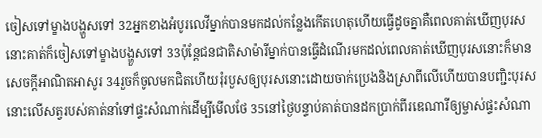ចៀសទៅម្ខាងបង្ហួសទៅ 32អ្នកខាងអំបូរលេវីម្នាក់បានមកដល់កន្លែងកើតហេតុហើយធ្វើដូចគ្នាគឺពេលគាត់ឃើញបុរសនោះគាត់ក៏ចៀសទៅម្ខាងបង្ហួសទៅ 33ប៉ុន្ដែជនជាតិសាម៉ារីម្នាក់បានធ្វើដំណើរមកដល់ពេលគាត់ឃើញបុរសនោះក៏មានសេចក្ដីអាណិតអាសូរ 34រួចក៏ចូលមកជិតហើយរុំរបួសឲ្យបុរសនោះដោយចាក់ប្រេងនិងស្រាពីលើហើយបានបញ្ជិះបុរសនោះលើសត្វរបស់គាត់នាំទៅផ្ទះសំណាក់ដើម្បីមើលថែ 35នៅថ្ងៃបន្ទាប់គាត់បានដកប្រាក់ពីរឌេណារីឲ្យម្ចាស់ផ្ទះសំណា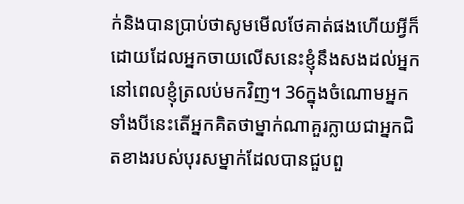ក់និងបានប្រាប់ថាសូមមើលថែគាត់ផងហើយអ្វីក៏ដោយដែលអ្នកចាយលើសនេះខ្ញុំនឹងសងដល់អ្នកនៅពេលខ្ញុំត្រលប់មកវិញ។ 36ក្នុងចំណោមអ្នកទាំងបីនេះតើអ្នកគិតថាម្នាក់ណាគួរក្លាយជាអ្នកជិតខាងរបស់បុរសម្នាក់ដែលបានជួបពួ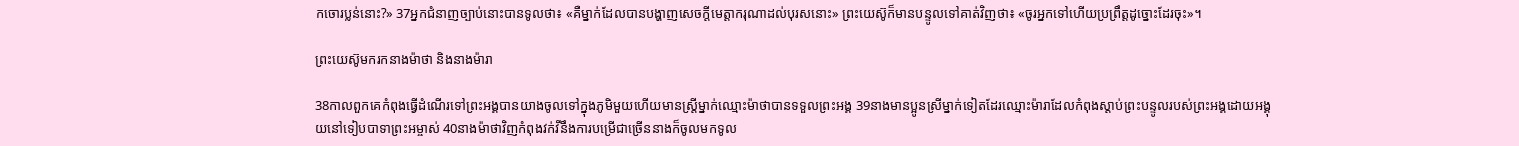កចោរប្លន់នោះ?» 37អ្នកជំនាញច្បាប់នោះបានទូលថា៖ «គឺម្នាក់ដែលបានបង្ហាញសេចក្ដីមេត្ដាករុណាដល់បុរសនោះ» ព្រះយេស៊ូក៏មានបន្ទូលទៅគាត់វិញថា៖ «ចូរអ្នកទៅហើយប្រព្រឹត្ដដូច្នោះដែរចុះ»។

ព្រះយេស៊ូមករកនាងម៉ាថា និងនាងម៉ារា

38កាលពួកគេកំពុងធ្វើដំណើរទៅព្រះអង្គបានយាងចូលទៅក្នុងភូមិមួយហើយមានស្ដ្រីម្នាក់ឈ្មោះម៉ាថាបានទទួលព្រះអង្គ 39នាងមានប្អូនស្រីម្នាក់ទៀតដែរឈ្មោះម៉ារាដែលកំពុងស្ដាប់ព្រះបន្ទូលរបស់ព្រះអង្គដោយអង្គុយនៅទៀបបាទាព្រះអម្ចាស់ 40នាងម៉ាថាវិញកំពុងវក់វីនឹងការបម្រើជាច្រើននាងក៏ចូលមកទូល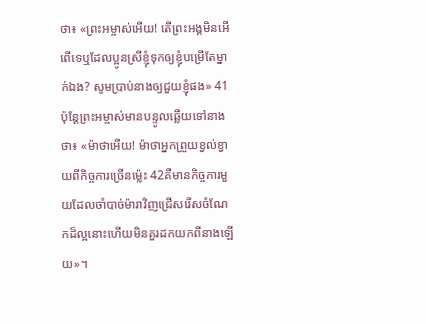ថា៖ «ព្រះអម្ចាស់អើយ! តើព្រះអង្គមិនអើពើទេឬដែលប្អូនស្រីខ្ញុំទុកឲ្យខ្ញុំបម្រើតែម្នាក់ឯង? សូមប្រាប់នាងឲ្យជួយខ្ញុំផង» 41ប៉ុន្ដែព្រះអម្ចាស់មានបន្ទូលឆ្លើយទៅនាងថា៖ «ម៉ាថាអើយ! ម៉ាថាអ្នកព្រួយខ្វល់ខ្វាយពីកិច្ចការច្រើនម្ល៉េះ 42គឺមានកិច្ចការមួយដែលចាំបាច់ម៉ារាវិញជ្រើសរើសចំណែកដ៏ល្អនោះហើយមិនគួរដកយកពីនាងឡើយ»។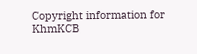Copyright information for KhmKCB